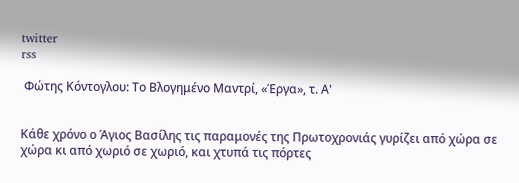twitter
rss

 Φώτης Κόντογλου: Το Βλογημένο Μαντρί, «Έργα», τ. Α'


Κάθε χρόνο ο Άγιος Βασίλης τις παραμονές της Πρωτοχρονιάς γυρίζει από χώρα σε χώρα κι από χωριό σε χωριό, και χτυπά τις πόρτες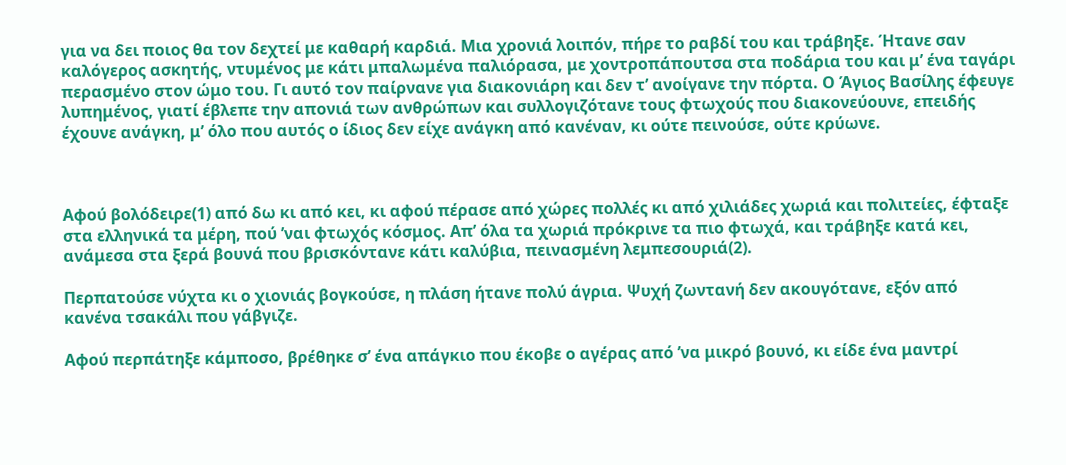για να δει ποιος θα τον δεχτεί με καθαρή καρδιά. Μια χρονιά λοιπόν, πήρε το ραβδί του και τράβηξε. Ήτανε σαν καλόγερος ασκητής, ντυμένος με κάτι μπαλωμένα παλιόρασα, με χοντροπάπουτσα στα ποδάρια του και μ’ ένα ταγάρι περασμένο στον ώμο του. Γι αυτό τον παίρνανε για διακονιάρη και δεν τ’ ανοίγανε την πόρτα. Ο Άγιος Βασίλης έφευγε λυπημένος, γιατί έβλεπε την απονιά των ανθρώπων και συλλογιζότανε τους φτωχούς που διακονεύουνε, επειδής έχουνε ανάγκη, μ’ όλο που αυτός ο ίδιος δεν είχε ανάγκη από κανέναν, κι ούτε πεινούσε, ούτε κρύωνε.



Αφού βολόδειρε(1) από δω κι από κει, κι αφού πέρασε από χώρες πολλές κι από χιλιάδες χωριά και πολιτείες, έφταξε στα ελληνικά τα μέρη, πού ’ναι φτωχός κόσμος. Απ’ όλα τα χωριά πρόκρινε τα πιο φτωχά, και τράβηξε κατά κει, ανάμεσα στα ξερά βουνά που βρισκόντανε κάτι καλύβια, πεινασμένη λεμπεσουριά(2).

Περπατούσε νύχτα κι ο χιονιάς βογκούσε, η πλάση ήτανε πολύ άγρια. Ψυχή ζωντανή δεν ακουγότανε, εξόν από κανένα τσακάλι που γάβγιζε.

Αφού περπάτηξε κάμποσο, βρέθηκε σ’ ένα απάγκιο που έκοβε ο αγέρας από ’να μικρό βουνό, κι είδε ένα μαντρί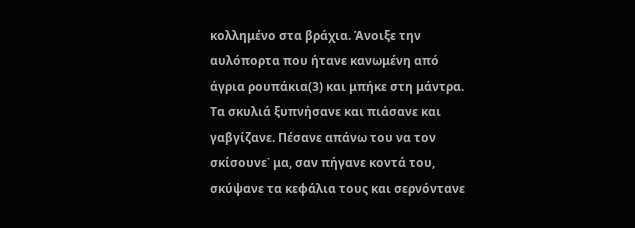κολλημένο στα βράχια. Άνοιξε την αυλόπορτα που ήτανε κανωμένη από άγρια ρουπάκια(3) και μπήκε στη μάντρα. Τα σκυλιά ξυπνήσανε και πιάσανε και γαβγίζανε. Πέσανε απάνω του να τον σκίσουνε˙ μα, σαν πήγανε κοντά του, σκύψανε τα κεφάλια τους και σερνόντανε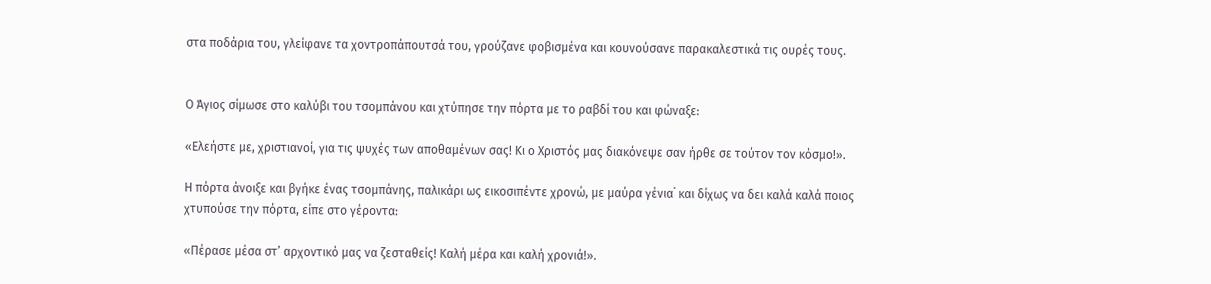στα ποδάρια του, γλείφανε τα χοντροπάπουτσά του, γρούζανε φοβισμένα και κουνούσανε παρακαλεστικά τις ουρές τους.


Ο Άγιος σίμωσε στο καλύβι του τσομπάνου και χτύπησε την πόρτα με το ραβδί του και φώναξε:

«Ελεήστε με, χριστιανοί, για τις ψυχές των αποθαμένων σας! Κι ο Χριστός μας διακόνεψε σαν ήρθε σε τούτον τον κόσμο!».

Η πόρτα άνοιξε και βγήκε ένας τσομπάνης, παλικάρι ως εικοσιπέντε χρονώ, με μαύρα γένια˙ και δίχως να δει καλά καλά ποιος χτυπούσε την πόρτα, είπε στο γέροντα:

«Πέρασε μέσα στ’ αρχοντικό μας να ζεσταθείς! Καλή μέρα και καλή χρονιά!».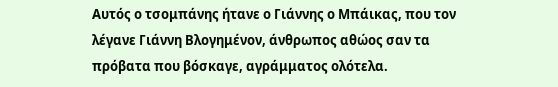Αυτός ο τσομπάνης ήτανε ο Γιάννης ο Μπάικας, που τον λέγανε Γιάννη Βλογημένον, άνθρωπος αθώος σαν τα πρόβατα που βόσκαγε, αγράμματος ολότελα.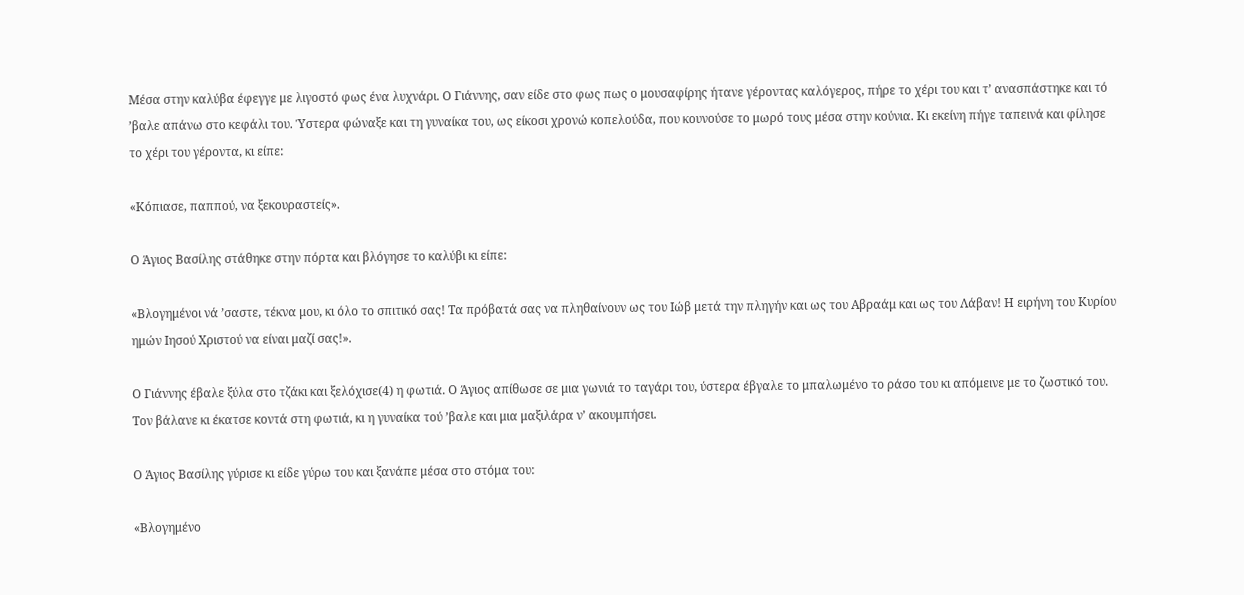Μέσα στην καλύβα έφεγγε με λιγοστό φως ένα λυχνάρι. Ο Γιάννης, σαν είδε στο φως πως ο μουσαφίρης ήτανε γέροντας καλόγερος, πήρε το χέρι του και τ’ ανασπάστηκε και τό ’βαλε απάνω στο κεφάλι του. Ύστερα φώναξε και τη γυναίκα του, ως είκοσι χρονώ κοπελούδα, που κουνούσε το μωρό τους μέσα στην κούνια. Κι εκείνη πήγε ταπεινά και φίλησε το χέρι του γέροντα, κι είπε:

«Κόπιασε, παππού, να ξεκουραστείς».

Ο Άγιος Βασίλης στάθηκε στην πόρτα και βλόγησε το καλύβι κι είπε:

«Βλογημένοι νά ’σαστε, τέκνα μου, κι όλο το σπιτικό σας! Τα πρόβατά σας να πληθαίνουν ως του Ιώβ μετά την πληγήν και ως του Αβραάμ και ως του Λάβαν! Η ειρήνη του Κυρίου ημών Ιησού Χριστού να είναι μαζί σας!».

Ο Γιάννης έβαλε ξύλα στο τζάκι και ξελόχισε(4) η φωτιά. Ο Άγιος απίθωσε σε μια γωνιά το ταγάρι του, ύστερα έβγαλε το μπαλωμένο το ράσο του κι απόμεινε με το ζωστικό του. Τον βάλανε κι έκατσε κοντά στη φωτιά, κι η γυναίκα τού ’βαλε και μια μαξιλάρα ν’ ακουμπήσει.

Ο Άγιος Βασίλης γύρισε κι είδε γύρω του και ξανάπε μέσα στο στόμα του:

«Βλογημένο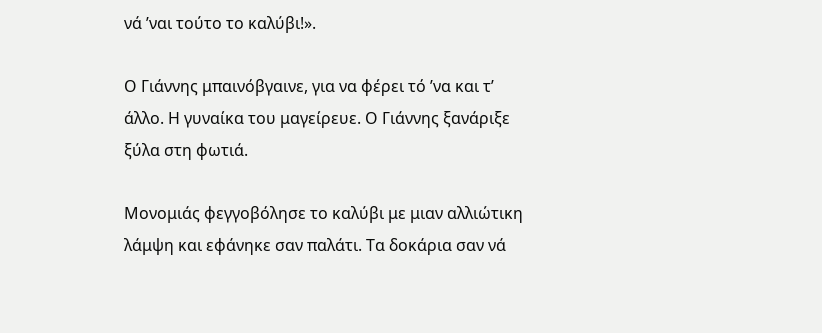νά ’ναι τούτο το καλύβι!».

Ο Γιάννης μπαινόβγαινε, για να φέρει τό ’να και τ’ άλλο. Η γυναίκα του μαγείρευε. Ο Γιάννης ξανάριξε ξύλα στη φωτιά.

Μονομιάς φεγγοβόλησε το καλύβι με μιαν αλλιώτικη λάμψη και εφάνηκε σαν παλάτι. Τα δοκάρια σαν νά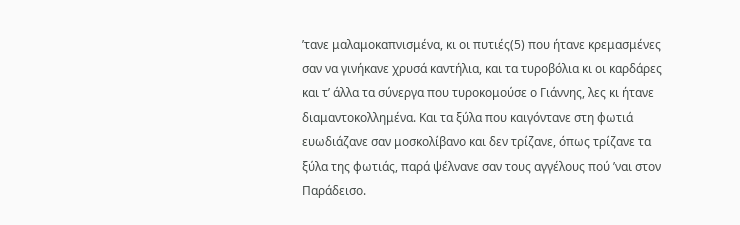’τανε μαλαμοκαπνισμένα, κι οι πυτιές(5) που ήτανε κρεμασμένες σαν να γινήκανε χρυσά καντήλια, και τα τυροβόλια κι οι καρδάρες και τ’ άλλα τα σύνεργα που τυροκομούσε ο Γιάννης, λες κι ήτανε διαμαντοκολλημένα. Και τα ξύλα που καιγόντανε στη φωτιά ευωδιάζανε σαν μοσκολίβανο και δεν τρίζανε, όπως τρίζανε τα ξύλα της φωτιάς, παρά ψέλνανε σαν τους αγγέλους πού ’ναι στον Παράδεισο.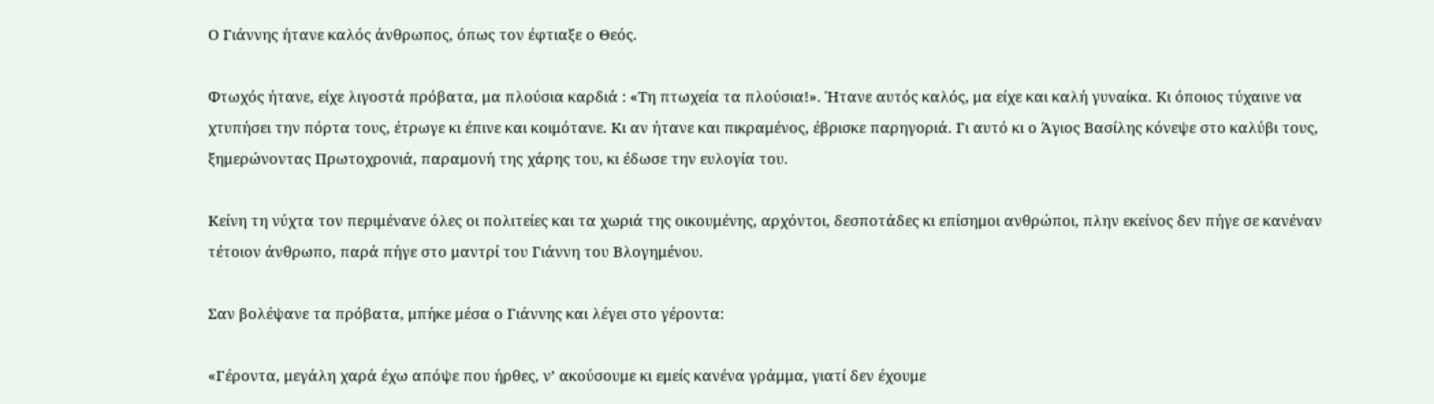Ο Γιάννης ήτανε καλός άνθρωπος, όπως τον έφτιαξε ο Θεός.

Φτωχός ήτανε, είχε λιγοστά πρόβατα, μα πλούσια καρδιά : «Τη πτωχεία τα πλούσια!». Ήτανε αυτός καλός, μα είχε και καλή γυναίκα. Κι όποιος τύχαινε να χτυπήσει την πόρτα τους, έτρωγε κι έπινε και κοιμότανε. Κι αν ήτανε και πικραμένος, έβρισκε παρηγοριά. Γι αυτό κι ο Άγιος Βασίλης κόνεψε στο καλύβι τους, ξημερώνοντας Πρωτοχρονιά, παραμονή της χάρης του, κι έδωσε την ευλογία του.

Κείνη τη νύχτα τον περιμένανε όλες οι πολιτείες και τα χωριά της οικουμένης, αρχόντοι, δεσποτάδες κι επίσημοι ανθρώποι, πλην εκείνος δεν πήγε σε κανέναν τέτοιον άνθρωπο, παρά πήγε στο μαντρί του Γιάννη του Βλογημένου.

Σαν βολέψανε τα πρόβατα, μπήκε μέσα ο Γιάννης και λέγει στο γέροντα:

«Γέροντα, μεγάλη χαρά έχω απόψε που ήρθες, ν’ ακούσουμε κι εμείς κανένα γράμμα, γιατί δεν έχουμε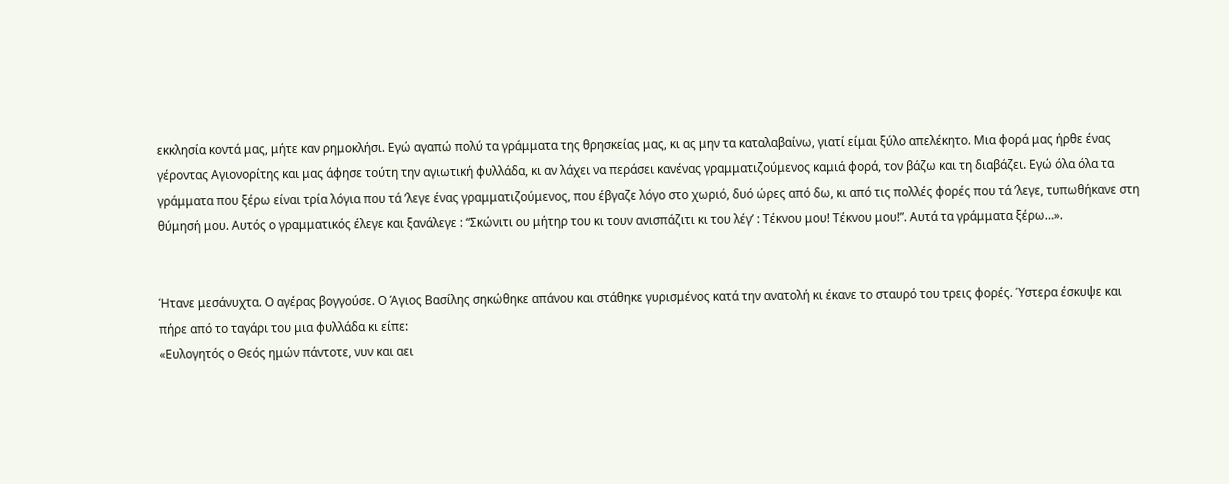εκκλησία κοντά μας, μήτε καν ρημοκλήσι. Εγώ αγαπώ πολύ τα γράμματα της θρησκείας μας, κι ας μην τα καταλαβαίνω, γιατί είμαι ξύλο απελέκητο. Μια φορά μας ήρθε ένας γέροντας Αγιονορίτης και μας άφησε τούτη την αγιωτική φυλλάδα, κι αν λάχει να περάσει κανένας γραμματιζούμενος καμιά φορά, τον βάζω και τη διαβάζει. Εγώ όλα όλα τα γράμματα που ξέρω είναι τρία λόγια που τά ’λεγε ένας γραμματιζούμενος, που έβγαζε λόγο στο χωριό, δυό ώρες από δω, κι από τις πολλές φορές που τά ’λεγε, τυπωθήκανε στη θύμησή μου. Αυτός ο γραμματικός έλεγε και ξανάλεγε : “Σκώνιτι ου μήτηρ του κι τουν ανισπάζιτι κι του λέγ’ : Τέκνου μου! Τέκνου μου!”. Αυτά τα γράμματα ξέρω…».


Ήτανε μεσάνυχτα. Ο αγέρας βογγούσε. Ο Άγιος Βασίλης σηκώθηκε απάνου και στάθηκε γυρισμένος κατά την ανατολή κι έκανε το σταυρό του τρεις φορές. Ύστερα έσκυψε και πήρε από το ταγάρι του μια φυλλάδα κι είπε:
«Ευλογητός ο Θεός ημών πάντοτε, νυν και αει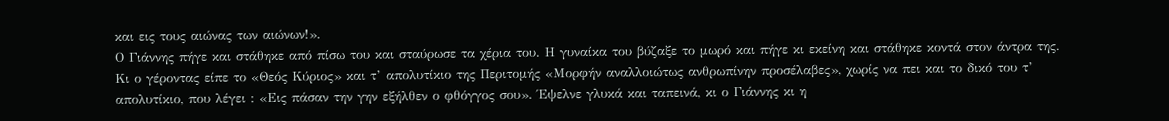και εις τους αιώνας των αιώνων!».
Ο Γιάννης πήγε και στάθηκε από πίσω του και σταύρωσε τα χέρια του. Η γυναίκα του βύζαξε το μωρό και πήγε κι εκείνη και στάθηκε κοντά στον άντρα της.
Κι ο γέροντας είπε το «Θεός Κύριος» και τ’ απολυτίκιο της Περιτομής «Μορφήν αναλλοιώτως ανθρωπίνην προσέλαβες», χωρίς να πει και το δικό του τ’ απολυτίκιο, που λέγει : «Εις πάσαν την γην εξήλθεν ο φθόγγος σου». Έψελνε γλυκά και ταπεινά, κι ο Γιάννης κι η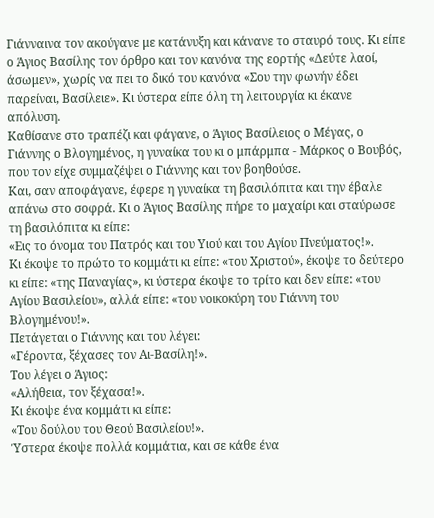Γιάνναινα τον ακούγανε με κατάνυξη και κάνανε το σταυρό τους. Κι είπε ο Άγιος Βασίλης τον όρθρο και τον κανόνα της εορτής «Δεύτε λαοί, άσωμεν», χωρίς να πει το δικό του κανόνα «Σου την φωνήν έδει παρείναι, Βασίλειε». Κι ύστερα είπε όλη τη λειτουργία κι έκανε απόλυση.
Καθίσανε στο τραπέζι και φάγανε, ο Άγιος Βασίλειος ο Μέγας, ο Γιάννης ο Βλογημένος, η γυναίκα του κι ο μπάρμπα - Μάρκος ο Βουβός, που τον είχε συμμαζέψει ο Γιάννης και τον βοηθούσε.
Και, σαν αποφάγανε, έφερε η γυναίκα τη βασιλόπιτα και την έβαλε απάνω στο σοφρά. Κι ο Άγιος Βασίλης πήρε το μαχαίρι και σταύρωσε τη βασιλόπιτα κι είπε:
«Εις το όνομα του Πατρός και του Υιού και του Αγίου Πνεύματος!».
Κι έκοψε το πρώτο το κομμάτι κι είπε: «του Χριστού», έκοψε το δεύτερο κι είπε: «της Παναγίας», κι ύστερα έκοψε το τρίτο και δεν είπε: «του Αγίου Βασιλείου», αλλά είπε: «του νοικοκύρη του Γιάννη του Βλογημένου!».
Πετάγεται ο Γιάννης και του λέγει:
«Γέροντα, ξέχασες τον Αι-Βασίλη!».
Του λέγει ο Άγιος:
«Αλήθεια, τον ξέχασα!».
Κι έκοψε ένα κομμάτι κι είπε:
«Του δούλου του Θεού Βασιλείου!».
Ύστερα έκοψε πολλά κομμάτια, και σε κάθε ένα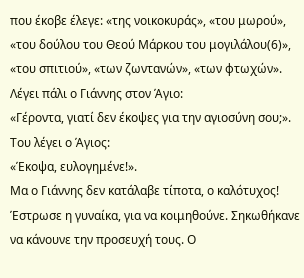που έκοβε έλεγε: «της νοικοκυράς», «του μωρού», «του δούλου του Θεού Μάρκου του μογιλάλου(6)», «του σπιτιού», «των ζωντανών», «των φτωχών».
Λέγει πάλι ο Γιάννης στον Άγιο:
«Γέροντα, γιατί δεν έκοψες για την αγιοσύνη σου;».
Του λέγει ο Άγιος:
«Έκοψα, ευλογημένε!».
Μα ο Γιάννης δεν κατάλαβε τίποτα, ο καλότυχος!
Έστρωσε η γυναίκα, για να κοιμηθούνε. Σηκωθήκανε να κάνουνε την προσευχή τους. Ο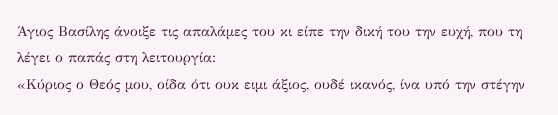Άγιος Βασίλης άνοιξε τις απαλάμες του κι είπε την δική του την ευχή, που τη λέγει ο παπάς στη λειτουργία:
«Κύριος ο Θεός μου, οίδα ότι ουκ ειμι άξιος, ουδέ ικανός, ίνα υπό την στέγην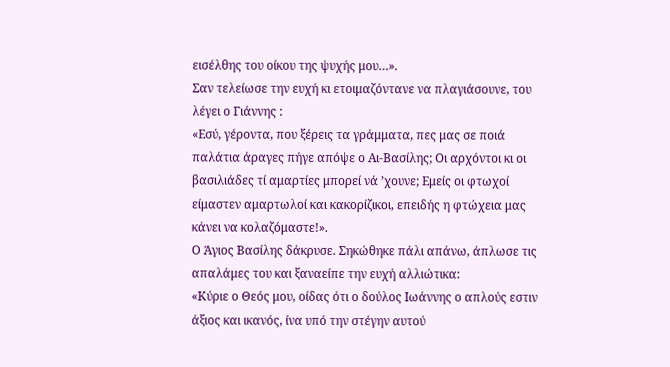εισέλθης του οίκου της ψυχής μου…».
Σαν τελείωσε την ευχή κι ετοιμαζόντανε να πλαγιάσουνε, του λέγει ο Γιάννης :
«Εσύ, γέροντα, που ξέρεις τα γράμματα, πες μας σε ποιά παλάτια άραγες πήγε απόψε ο Αι-Βασίλης; Οι αρχόντοι κι οι βασιλιάδες τί αμαρτίες μπορεί νά ’χουνε; Εμείς οι φτωχοί είμαστεν αμαρτωλοί και κακορίζικοι, επειδής η φτώχεια μας κάνει να κολαζόμαστε!».
Ο Άγιος Βασίλης δάκρυσε. Σηκώθηκε πάλι απάνω, άπλωσε τις απαλάμες του και ξαναείπε την ευχή αλλιώτικα:
«Κύριε ο Θεός μου, οίδας ότι ο δούλος Ιωάννης ο απλούς εστιν άξιος και ικανός, ίνα υπό την στέγην αυτού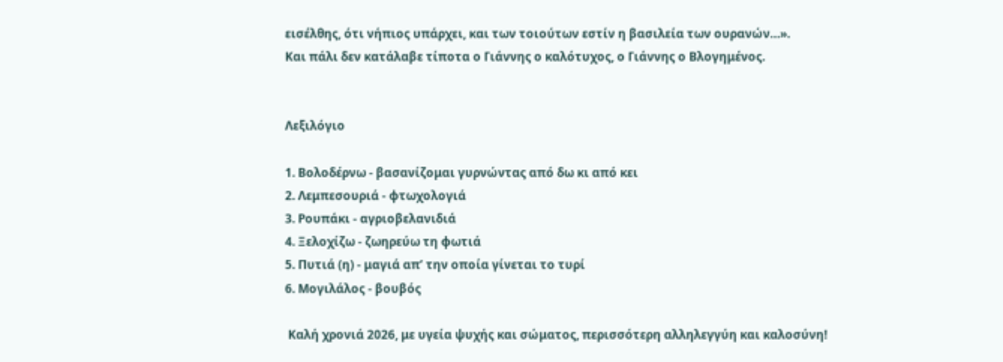εισέλθης, ότι νήπιος υπάρχει, και των τοιούτων εστίν η βασιλεία των ουρανών…».
Και πάλι δεν κατάλαβε τίποτα ο Γιάννης ο καλότυχος, ο Γιάννης ο Βλογημένος.


Λεξιλόγιο

1. Βολοδέρνω - βασανίζομαι γυρνώντας από δω κι από κει
2. Λεμπεσουριά - φτωχολογιά
3. Ρουπάκι - αγριοβελανιδιά
4. Ξελοχίζω - ζωηρεύω τη φωτιά
5. Πυτιά (η) - μαγιά απ’ την οποία γίνεται το τυρί
6. Μογιλάλος - βουβός

 Καλή χρονιά 2026, με υγεία ψυχής και σώματος, περισσότερη αλληλεγγύη και καλοσύνη!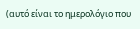(αυτό είναι το ημερολόγιο που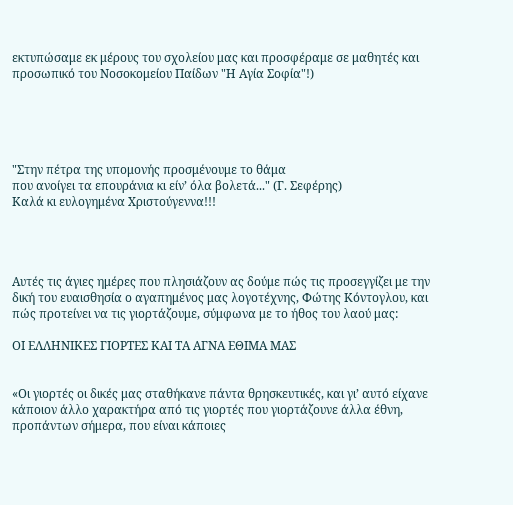εκτυπώσαμε εκ μέρους του σχολείου μας και προσφέραμε σε μαθητές και προσωπικό του Νοσοκομείου Παίδων "Η Αγία Σοφία"!)





"Στην πέτρα της υπομονής προσμένουμε το θάμα
που ανοίγει τα επουράνια κι είν’ όλα βολετά..." (Γ. Σεφέρης)
Καλά κι ευλογημένα Χριστούγεννα!!!




Αυτές τις άγιες ημέρες που πλησιάζουν ας δούμε πώς τις προσεγγίζει με την δική του ευαισθησία ο αγαπημένος μας λογοτέχνης, Φώτης Κόντογλου, και πώς προτείνει να τις γιορτάζουμε, σύμφωνα με το ήθος του λαού μας:

ΟΙ ΕΛΛΗΝΙΚΕΣ ΓΙΟΡΤΕΣ ΚΑΙ ΤΑ ΑΓΝΑ ΕΘΙΜΑ ΜΑΣ


«Οι γιορτές οι δικές μας σταθήκανε πάντα θρησκευτικές, και γι’ αυτό είχανε κάποιον άλλο χαρακτήρα από τις γιορτές που γιορτάζουνε άλλα έθνη, προπάντων σήμερα, που είναι κάποιες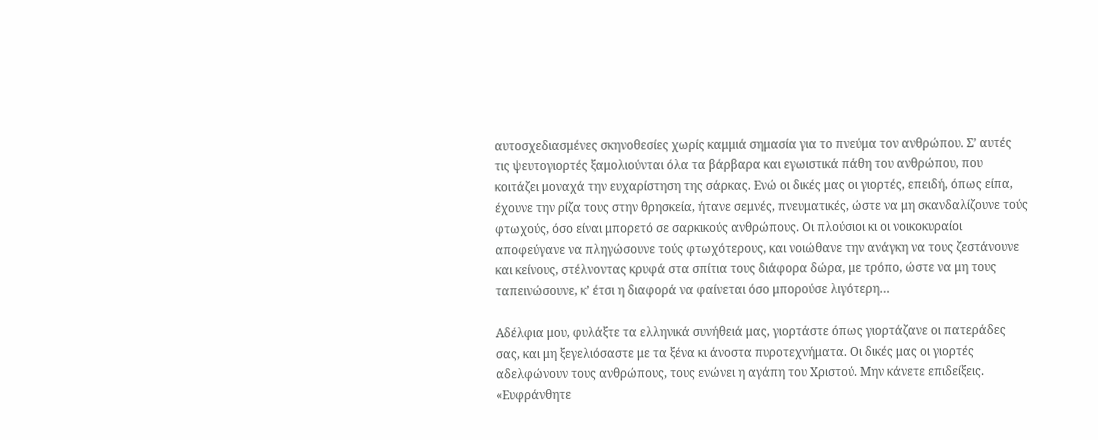αυτοσχεδιασμένες σκηνοθεσίες χωρίς καμμιά σημασία για το πνεύμα τον ανθρώπου. Σ’ αυτές τις ψευτογιορτές ξαμολιούνται όλα τα βάρβαρα και εγωιστικά πάθη του ανθρώπου, που κοιτάζει μοναχά την ευχαρίστηση της σάρκας. Ενώ οι δικές μας οι γιορτές, επειδή, όπως είπα, έχουνε την ρίζα τους στην θρησκεία, ήτανε σεμνές, πνευματικές, ώστε να μη σκανδαλίζουνε τούς φτωχούς, όσο είναι μπορετό σε σαρκικούς ανθρώπους. Οι πλούσιοι κι οι νοικοκυραίοι αποφεύγανε να πληγώσουνε τούς φτωχότερους, και νοιώθανε την ανάγκη να τους ζεστάνουνε και κείνους, στέλνοντας κρυφά στα σπίτια τους διάφορα δώρα, με τρόπο, ώστε να μη τους ταπεινώσουνε, κ’ έτσι η διαφορά να φαίνεται όσο μπορούσε λιγότερη…

Αδέλφια μου, φυλάξτε τα ελληνικά συνήθειά μας, γιορτάστε όπως γιορτάζανε οι πατεράδες σας, και μη ξεγελιόσαστε με τα ξένα κι άνοστα πυροτεχνήματα. Οι δικές μας οι γιορτές αδελφώνουν τους ανθρώπους, τους ενώνει η αγάπη του Χριστού. Μην κάνετε επιδείξεις. «Ευφράνθητε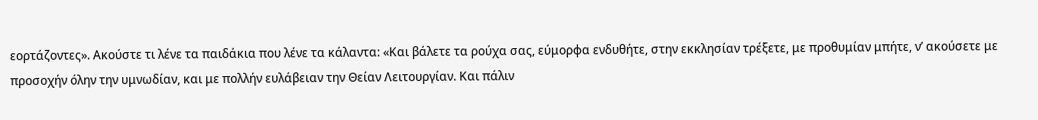εορτάζοντες». Ακούστε τι λένε τα παιδάκια που λένε τα κάλαντα: «Και βάλετε τα ρούχα σας, εύμορφα ενδυθήτε, στην εκκλησίαν τρέξετε, με προθυμίαν μπήτε, ν’ ακούσετε με προσοχήν όλην την υμνωδίαν, και με πολλήν ευλάβειαν την Θείαν Λειτουργίαν. Και πάλιν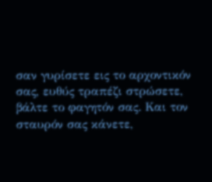σαν γυρίσετε εις το αρχοντικόν σας, ευθύς τραπέζι στρώσετε, βάλτε το φαγητόν σας. Και τον σταυρόν σας κάνετε,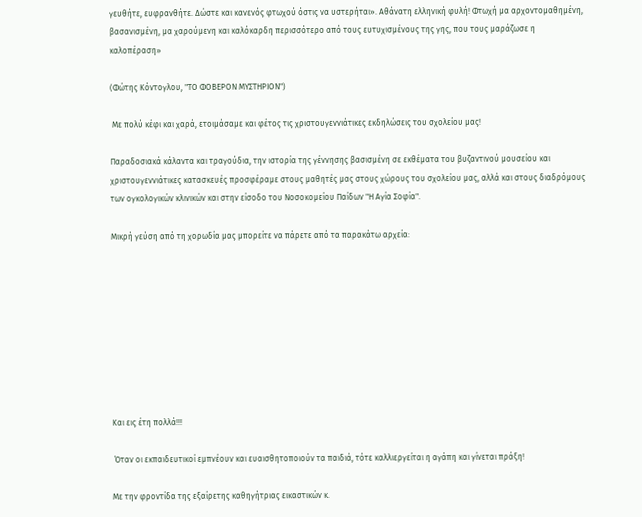γευθήτε, ευφρανθήτε. Δώστε και κανενός φτωχού όστις να υστερήται». Αθάνατη ελληνική φυλή! Φτωχή μα αρχοντομαθημένη, βασανισμένη, μα χαρούμενη και καλόκαρδη περισσότερο από τους ευτυχισμένους της γης, που τους μαράζωσε η καλοπέραση»

(Φώτης Κόντογλου, "ΤΟ ΦΟΒΕΡΟΝ ΜΥΣΤΗΡΙΟΝ")

 Με πολύ κέφι και χαρά, ετοιμάσαμε και φέτος τις χριστουγεννιάτικες εκδηλώσεις του σχολείου μας!

Παραδοσιακά κάλαντα και τραγούδια, την ιστορία της γέννησης βασισμένη σε εκθέματα του βυζαντινού μουσείου και χριστουγεννιάτικες κατασκευές προσφέραμε στους μαθητές μας στους χώρους του σχολείου μας, αλλά και στους διαδρόμους των ογκολογικών κλινικών και στην είσοδο του Νοσοκομείου Παίδων "Η Αγία Σοφία".

Μικρή γεύση από τη χορωδία μας μπορείτε να πάρετε από τα παρακάτω αρχεία:









Και εις έτη πολλά!!!

 Όταν οι εκπαιδευτικοί εμπνέουν και ευαισθητοποιούν τα παιδιά, τότε καλλιεργείται η αγάπη και γίνεται πράξη!

Με την φροντίδα της εξαίρετης καθηγήτριας εικαστικών κ.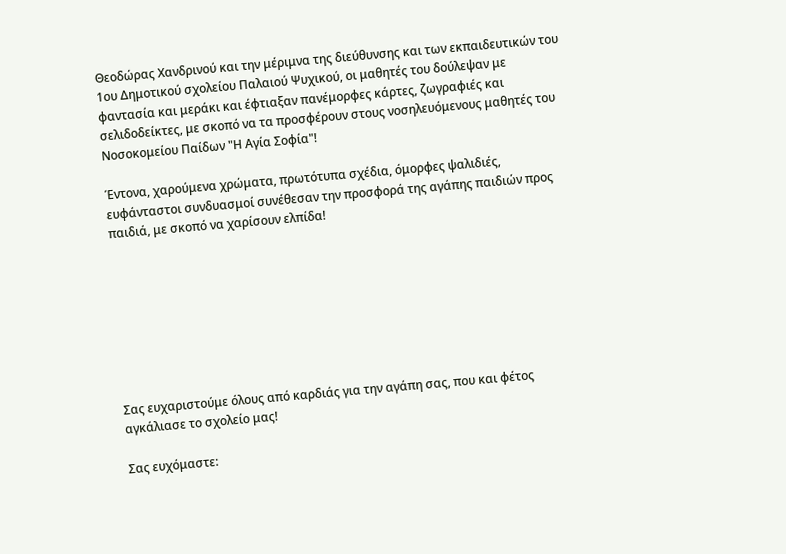Θεοδώρας Χανδρινού και την μέριμνα της διεύθυνσης και των εκπαιδευτικών του 1ου Δημοτικού σχολείου Παλαιού Ψυχικού, οι μαθητές του δούλεψαν με φαντασία και μεράκι και έφτιαξαν πανέμορφες κάρτες, ζωγραφιές και σελιδοδείκτες, με σκοπό να τα προσφέρουν στους νοσηλευόμενους μαθητές του Νοσοκομείου Παίδων "Η Αγία Σοφία"!

Έντονα, χαρούμενα χρώματα, πρωτότυπα σχέδια, όμορφες ψαλιδιές, ευφάνταστοι συνδυασμοί συνέθεσαν την προσφορά της αγάπης παιδιών προς παιδιά, με σκοπό να χαρίσουν ελπίδα!








Σας ευχαριστούμε όλους από καρδιάς για την αγάπη σας, που και φέτος αγκάλιασε το σχολείο μας!

Σας ευχόμαστε: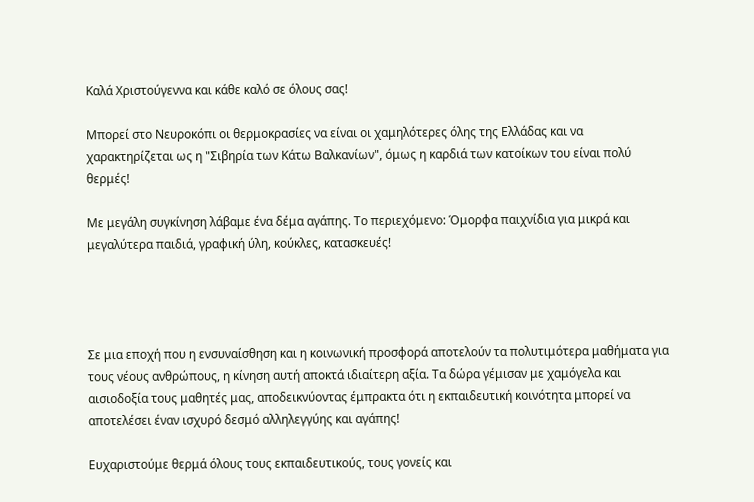Καλά Χριστούγεννα και κάθε καλό σε όλους σας!

Μπορεί στο Νευροκόπι οι θερμοκρασίες να είναι οι χαμηλότερες όλης της Ελλάδας και να χαρακτηρίζεται ως η "Σιβηρία των Κάτω Βαλκανίων", όμως η καρδιά των κατοίκων του είναι πολύ θερμές!

Με μεγάλη συγκίνηση λάβαμε ένα δέμα αγάπης. Το περιεχόμενο: Όμορφα παιχνίδια για μικρά και μεγαλύτερα παιδιά, γραφική ύλη, κούκλες, κατασκευές!




Σε μια εποχή που η ενσυναίσθηση και η κοινωνική προσφορά αποτελούν τα πολυτιμότερα μαθήματα για τους νέους ανθρώπους, η κίνηση αυτή αποκτά ιδιαίτερη αξία. Τα δώρα γέμισαν με χαμόγελα και αισιοδοξία τους μαθητές μας, αποδεικνύοντας έμπρακτα ότι η εκπαιδευτική κοινότητα μπορεί να αποτελέσει έναν ισχυρό δεσμό αλληλεγγύης και αγάπης!

Ευχαριστούμε θερμά όλους τους εκπαιδευτικούς, τους γονείς και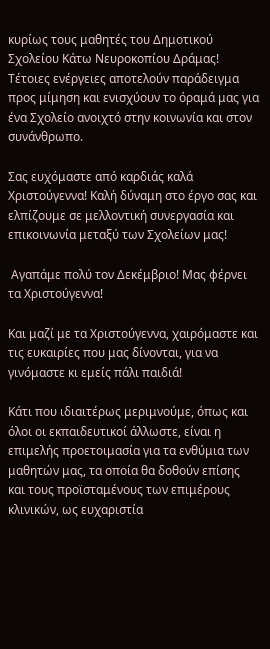κυρίως τους μαθητές του Δημοτικού Σχολείου Κάτω Νευροκοπίου Δράμας! Τέτοιες ενέργειες αποτελούν παράδειγμα προς μίμηση και ενισχύουν το όραμά μας για ένα Σχολείο ανοιχτό στην κοινωνία και στον συνάνθρωπο.

Σας ευχόμαστε από καρδιάς καλά Χριστούγεννα! Καλή δύναμη στο έργο σας και ελπίζουμε σε μελλοντική συνεργασία και επικοινωνία μεταξύ των Σχολείων μας!

 Αγαπάμε πολύ τον Δεκέμβριο! Μας φέρνει τα Χριστούγεννα!

Και μαζί με τα Χριστούγεννα, χαιρόμαστε και τις ευκαιρίες που μας δίνονται, για να γινόμαστε κι εμείς πάλι παιδιά!

Κάτι που ιδιαιτέρως μεριμνούμε, όπως και όλοι οι εκπαιδευτικοί άλλωστε, είναι η επιμελής προετοιμασία για τα ενθύμια των μαθητών μας, τα οποία θα δοθούν επίσης και τους προϊσταμένους των επιμέρους κλινικών, ως ευχαριστία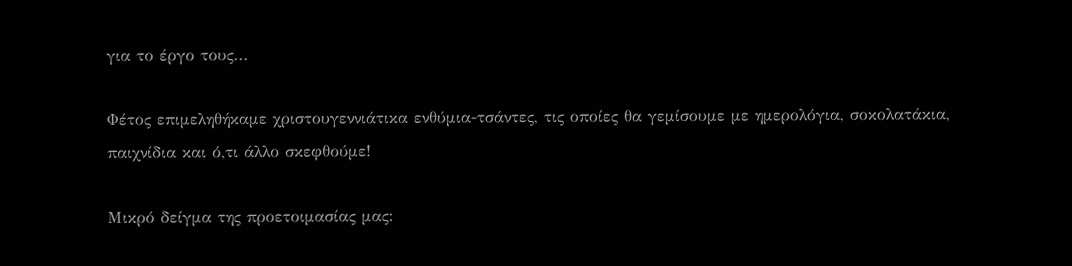για το έργο τους...

Φέτος επιμεληθήκαμε χριστουγεννιάτικα ενθύμια-τσάντες, τις οποίες θα γεμίσουμε με ημερολόγια, σοκολατάκια, παιχνίδια και ό,τι άλλο σκεφθούμε!

Μικρό δείγμα της προετοιμασίας μας: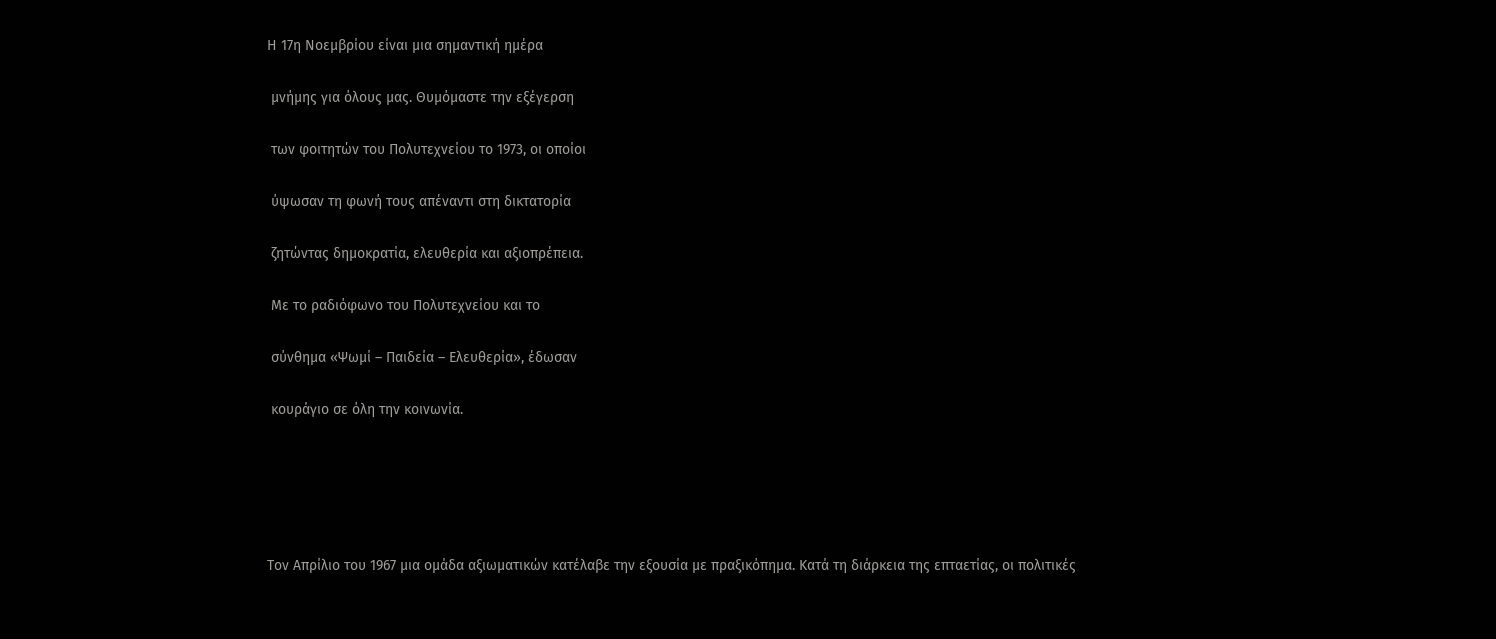Η 17η Νοεμβρίου είναι μια σημαντική ημέρα

 μνήμης για όλους μας. Θυμόμαστε την εξέγερση

 των φοιτητών του Πολυτεχνείου το 1973, οι οποίοι

 ύψωσαν τη φωνή τους απέναντι στη δικτατορία

 ζητώντας δημοκρατία, ελευθερία και αξιοπρέπεια.

 Με το ραδιόφωνο του Πολυτεχνείου και το

 σύνθημα «Ψωμί – Παιδεία – Ελευθερία», έδωσαν

 κουράγιο σε όλη την κοινωνία.





Τον Απρίλιο του 1967 μια ομάδα αξιωματικών κατέλαβε την εξουσία με πραξικόπημα. Κατά τη διάρκεια της επταετίας, οι πολιτικές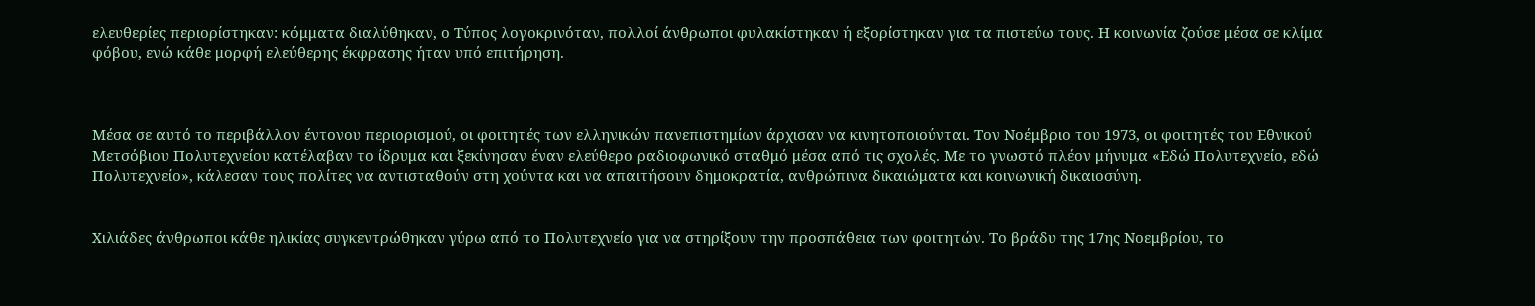ελευθερίες περιορίστηκαν: κόμματα διαλύθηκαν, ο Τύπος λογοκρινόταν, πολλοί άνθρωποι φυλακίστηκαν ή εξορίστηκαν για τα πιστεύω τους. Η κοινωνία ζούσε μέσα σε κλίμα φόβου, ενώ κάθε μορφή ελεύθερης έκφρασης ήταν υπό επιτήρηση.



Μέσα σε αυτό το περιβάλλον έντονου περιορισμού, οι φοιτητές των ελληνικών πανεπιστημίων άρχισαν να κινητοποιούνται. Τον Νοέμβριο του 1973, οι φοιτητές του Εθνικού Μετσόβιου Πολυτεχνείου κατέλαβαν το ίδρυμα και ξεκίνησαν έναν ελεύθερο ραδιοφωνικό σταθμό μέσα από τις σχολές. Με το γνωστό πλέον μήνυμα «Εδώ Πολυτεχνείο, εδώ Πολυτεχνείο», κάλεσαν τους πολίτες να αντισταθούν στη χούντα και να απαιτήσουν δημοκρατία, ανθρώπινα δικαιώματα και κοινωνική δικαιοσύνη.


Χιλιάδες άνθρωποι κάθε ηλικίας συγκεντρώθηκαν γύρω από το Πολυτεχνείο για να στηρίξουν την προσπάθεια των φοιτητών. Το βράδυ της 17ης Νοεμβρίου, το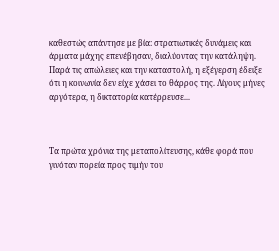καθεστώς απάντησε με βία: στρατιωτικές δυνάμεις και άρματα μάχης επενέβησαν, διαλύοντας την κατάληψη. Παρά τις απώλειες και την καταστολή, η εξέγερση έδειξε ότι η κοινωνία δεν είχε χάσει το θάρρος της. Λίγους μήνες αργότερα, η δικτατορία κατέρρευσε...



Τα πρώτα χρόνια της μεταπολίτευσης, κάθε φορά που γινόταν πορεία προς τιμήν του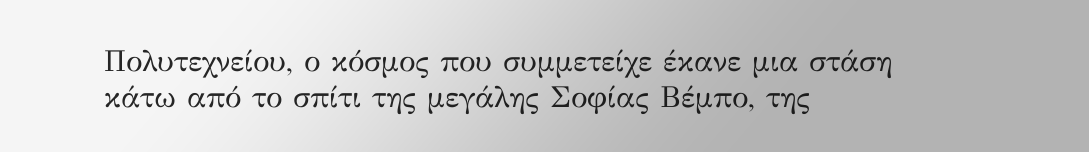Πολυτεχνείου, ο κόσμος που συμμετείχε έκανε μια στάση κάτω από το σπίτι της μεγάλης Σοφίας Βέμπο, της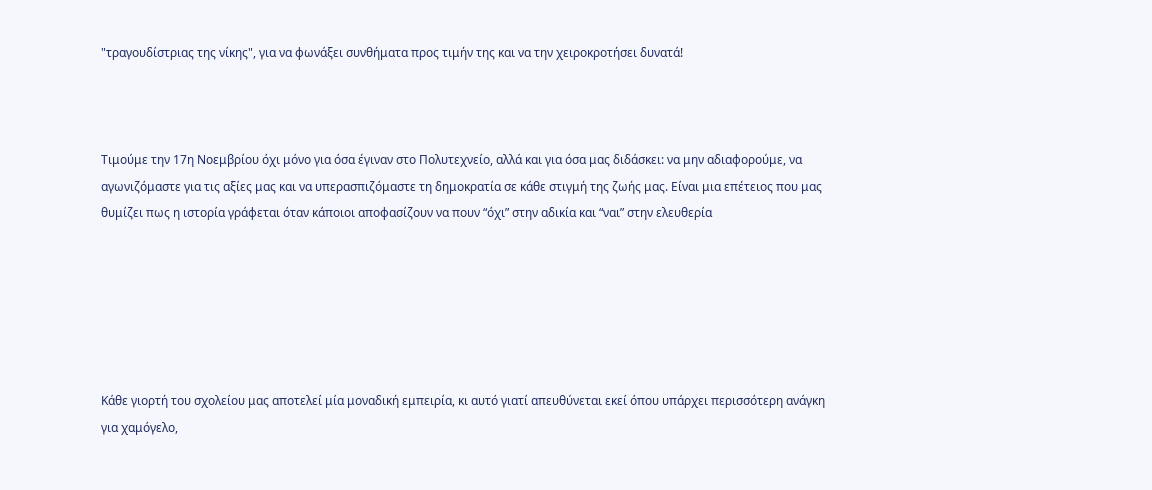"τραγουδίστριας της νίκης", για να φωνάξει συνθήματα προς τιμήν της και να την χειροκροτήσει δυνατά!



Τιμούμε την 17η Νοεμβρίου όχι μόνο για όσα έγιναν στο Πολυτεχνείο, αλλά και για όσα μας διδάσκει: να μην αδιαφορούμε, να αγωνιζόμαστε για τις αξίες μας και να υπερασπιζόμαστε τη δημοκρατία σε κάθε στιγμή της ζωής μας. Είναι μια επέτειος που μας θυμίζει πως η ιστορία γράφεται όταν κάποιοι αποφασίζουν να πουν “όχι” στην αδικία και “ναι” στην ελευθερία






Κάθε γιορτή του σχολείου μας αποτελεί μία μοναδική εμπειρία, κι αυτό γιατί απευθύνεται εκεί όπου υπάρχει περισσότερη ανάγκη για χαμόγελο,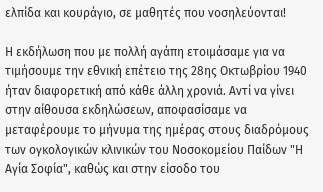ελπίδα και κουράγιο, σε μαθητές που νοσηλεύονται!

Η εκδήλωση που με πολλή αγάπη ετοιμάσαμε για να τιμήσουμε την εθνική επέτειο της 28ης Οκτωβρίου 1940 ήταν διαφορετική από κάθε άλλη χρονιά. Αντί να γίνει στην αίθουσα εκδηλώσεων, αποφασίσαμε να μεταφέρουμε το μήνυμα της ημέρας στους διαδρόμους των ογκολογικών κλινικών του Νοσοκομείου Παίδων "Η Αγία Σοφία", καθώς και στην είσοδο του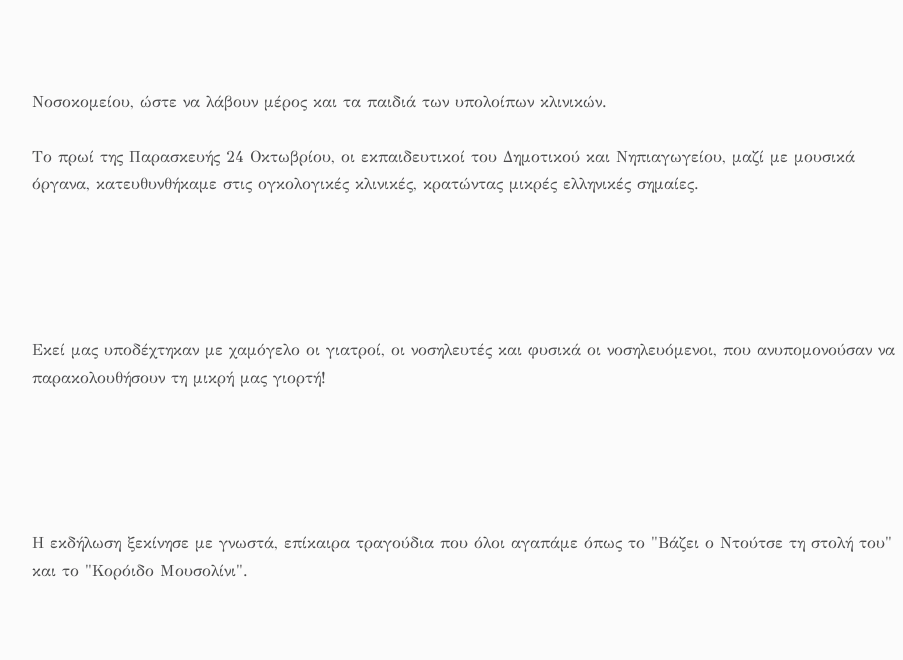Νοσοκομείου, ώστε να λάβουν μέρος και τα παιδιά των υπολοίπων κλινικών.

Το πρωί της Παρασκευής 24 Οκτωβρίου, οι εκπαιδευτικοί του Δημοτικού και Νηπιαγωγείου, μαζί με μουσικά όργανα, κατευθυνθήκαμε στις ογκολογικές κλινικές, κρατώντας μικρές ελληνικές σημαίες.





Εκεί μας υποδέχτηκαν με χαμόγελο οι γιατροί, οι νοσηλευτές και φυσικά οι νοσηλευόμενοι, που ανυπομονούσαν να παρακολουθήσουν τη μικρή μας γιορτή!





Η εκδήλωση ξεκίνησε με γνωστά, επίκαιρα τραγούδια που όλοι αγαπάμε όπως το "Βάζει ο Ντούτσε τη στολή του" και το "Κορόιδο Μουσολίνι".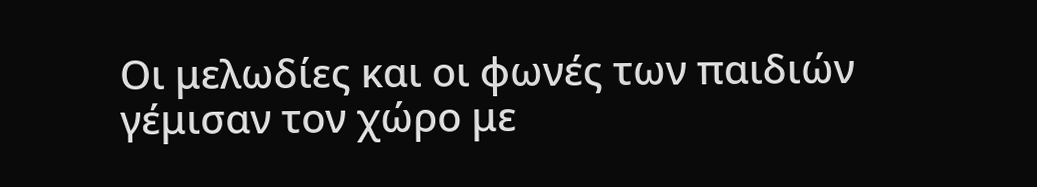Οι μελωδίες και οι φωνές των παιδιών γέμισαν τον χώρο με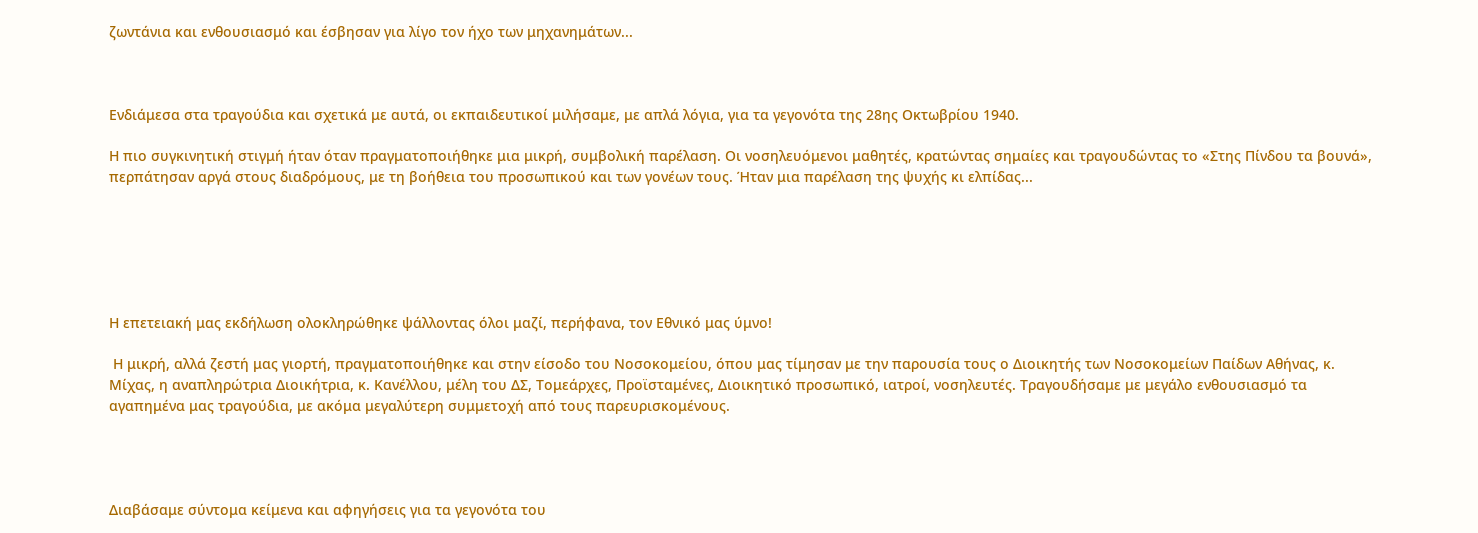ζωντάνια και ενθουσιασμό και έσβησαν για λίγο τον ήχο των μηχανημάτων...



Ενδιάμεσα στα τραγούδια και σχετικά με αυτά, οι εκπαιδευτικοί μιλήσαμε, με απλά λόγια, για τα γεγονότα της 28ης Οκτωβρίου 1940.

Η πιο συγκινητική στιγμή ήταν όταν πραγματοποιήθηκε μια μικρή, συμβολική παρέλαση. Οι νοσηλευόμενοι μαθητές, κρατώντας σημαίες και τραγουδώντας το «Στης Πίνδου τα βουνά», περπάτησαν αργά στους διαδρόμους, με τη βοήθεια του προσωπικού και των γονέων τους. Ήταν μια παρέλαση της ψυχής κι ελπίδας...






Η επετειακή μας εκδήλωση ολοκληρώθηκε ψάλλοντας όλοι μαζί, περήφανα, τον Εθνικό μας ύμνο!

 Η μικρή, αλλά ζεστή μας γιορτή, πραγματοποιήθηκε και στην είσοδο του Νοσοκομείου, όπου μας τίμησαν με την παρουσία τους ο Διοικητής των Νοσοκομείων Παίδων Αθήνας, κ. Μίχας, η αναπληρώτρια Διοικήτρια, κ. Κανέλλου, μέλη του ΔΣ, Τομεάρχες, Προϊσταμένες, Διοικητικό προσωπικό, ιατροί, νοσηλευτές. Τραγουδήσαμε με μεγάλο ενθουσιασμό τα αγαπημένα μας τραγούδια, με ακόμα μεγαλύτερη συμμετοχή από τους παρευρισκομένους.




Διαβάσαμε σύντομα κείμενα και αφηγήσεις για τα γεγονότα του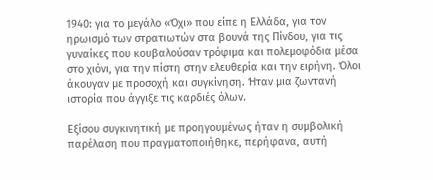1940: για το μεγάλο «Όχι» που είπε η Ελλάδα, για τον ηρωισμό των στρατιωτών στα βουνά της Πίνδου, για τις γυναίκες που κουβαλούσαν τρόφιμα και πολεμοφόδια μέσα στο χιόνι, για την πίστη στην ελευθερία και την ειρήνη. Όλοι άκουγαν με προσοχή και συγκίνηση. Ήταν μια ζωντανή ιστορία που άγγιξε τις καρδιές όλων.

Εξίσου συγκινητική με προηγουμένως ήταν η συμβολική παρέλαση που πραγματοποιήθηκε, περήφανα, αυτή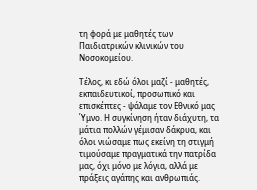τη φορά με μαθητές των Παιδιατρικών κλινικών του Νοσοκομείου.

Τέλος, κι εδώ όλοι μαζί - μαθητές, εκπαιδευτικοί, προσωπικό και επισκέπτες - ψάλαμε τον Εθνικό μας Ύμνο. Η συγκίνηση ήταν διάχυτη, τα μάτια πολλών γέμισαν δάκρυα, και όλοι νιώσαμε πως εκείνη τη στιγμή τιμούσαμε πραγματικά την πατρίδα μας, όχι μόνο με λόγια, αλλά με πράξεις αγάπης και ανθρωπιάς.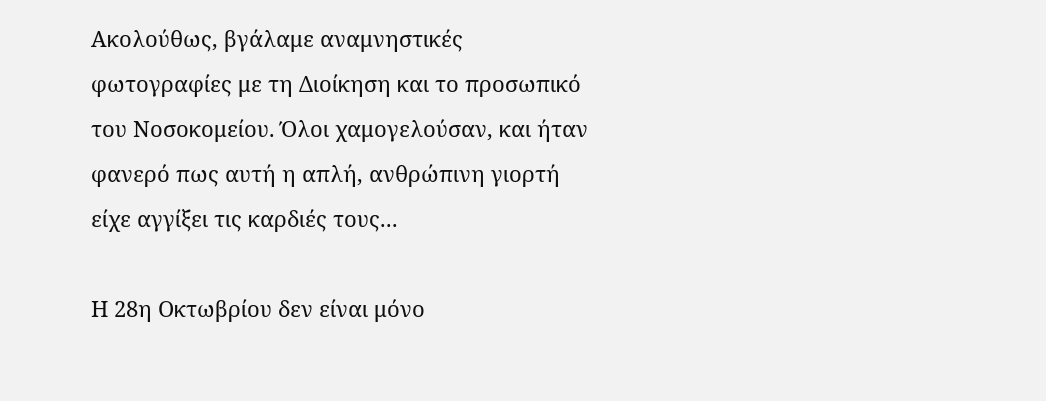Ακολούθως, βγάλαμε αναμνηστικές φωτογραφίες με τη Διοίκηση και το προσωπικό του Νοσοκομείου. Όλοι χαμογελούσαν, και ήταν φανερό πως αυτή η απλή, ανθρώπινη γιορτή είχε αγγίξει τις καρδιές τους...

Η 28η Οκτωβρίου δεν είναι μόνο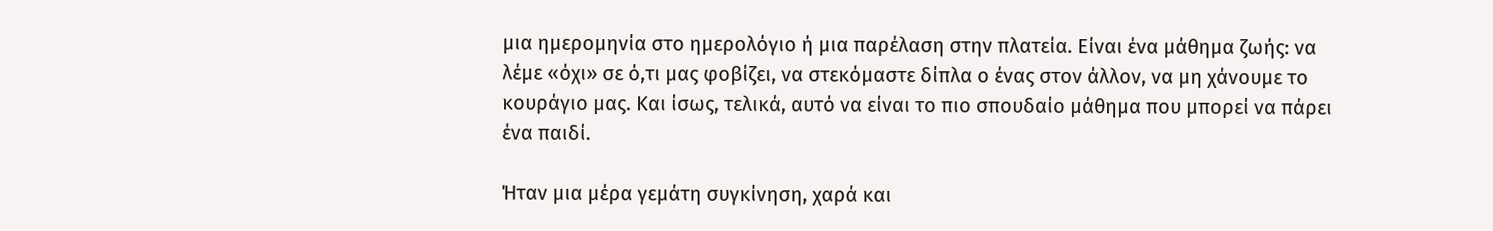μια ημερομηνία στο ημερολόγιο ή μια παρέλαση στην πλατεία. Είναι ένα μάθημα ζωής: να λέμε «όχι» σε ό,τι μας φοβίζει, να στεκόμαστε δίπλα ο ένας στον άλλον, να μη χάνουμε το κουράγιο μας. Και ίσως, τελικά, αυτό να είναι το πιο σπουδαίο μάθημα που μπορεί να πάρει ένα παιδί.

Ήταν μια μέρα γεμάτη συγκίνηση, χαρά και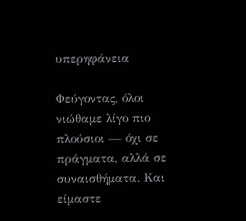υπερηφάνεια

Φεύγοντας, όλοι νιώθαμε λίγο πιο πλούσιοι — όχι σε πράγματα, αλλά σε συναισθήματα. Και είμαστε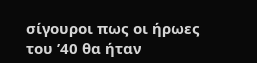σίγουροι πως οι ήρωες του ’40 θα ήταν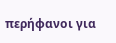περήφανοι για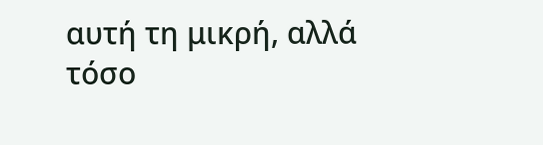αυτή τη μικρή, αλλά τόσο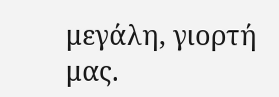μεγάλη, γιορτή μας.